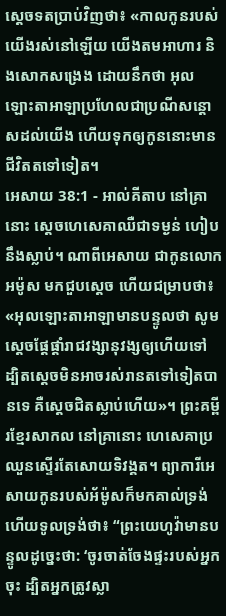ស្តេចទតប្រាប់វិញថា៖ «កាលកូនរបស់យើងរស់នៅឡើយ យើងតមអាហារ និងសោកសង្រេង ដោយនឹកថា អុលឡោះតាអាឡាប្រហែលជាប្រណីសន្តោសដល់យើង ហើយទុកឲ្យកូននោះមានជីវិតតទៅទៀត។
អេសាយ 38:1 - អាល់គីតាប នៅគ្រានោះ ស្តេចហេសេគាឈឺជាទម្ងន់ ហៀបនឹងស្លាប់។ ណាពីអេសាយ ជាកូនលោកអម៉ូស មកជួបស្តេច ហើយជម្រាបថា៖ «អុលឡោះតាអាឡាមានបន្ទូលថា សូមស្តេចផ្ដែផ្ដាំរាជវង្សានុវង្សឲ្យហើយទៅ ដ្បិតស្តេចមិនអាចរស់រានតទៅទៀតបានទេ គឺស្តេចជិតស្លាប់ហើយ»។ ព្រះគម្ពីរខ្មែរសាកល នៅគ្រានោះ ហេសេគាប្រឈួនស្ទើរតែសោយទិវង្គត។ ព្យាការីអេសាយកូនរបស់អ័ម៉ូសក៏មកគាល់ទ្រង់ ហើយទូលទ្រង់ថា៖ “ព្រះយេហូវ៉ាមានបន្ទូលដូច្នេះថា: ‘ចូរចាត់ចែងផ្ទះរបស់អ្នកចុះ ដ្បិតអ្នកត្រូវស្លា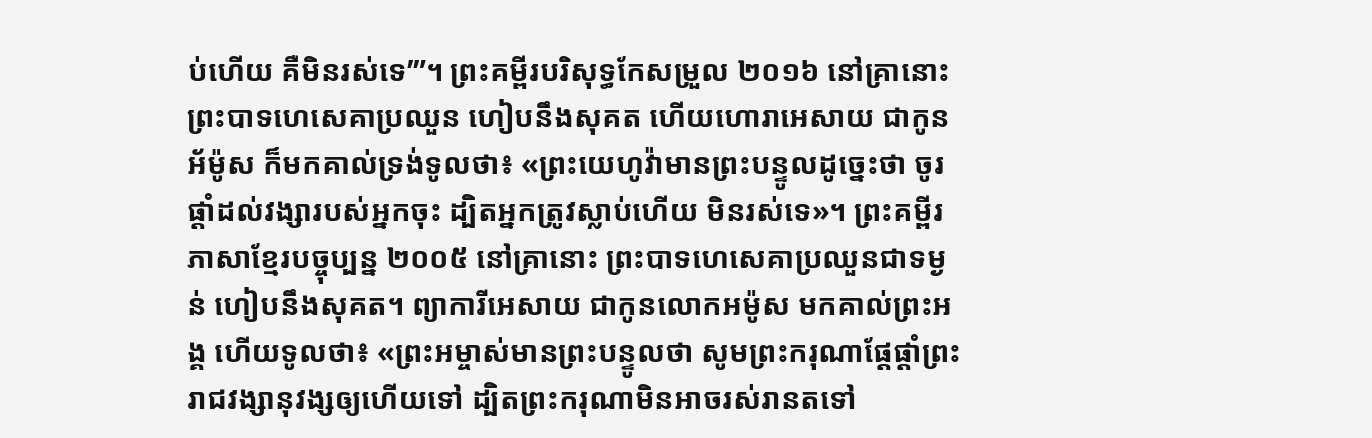ប់ហើយ គឺមិនរស់ទេ’”។ ព្រះគម្ពីរបរិសុទ្ធកែសម្រួល ២០១៦ នៅគ្រានោះ ព្រះបាទហេសេគាប្រឈួន ហៀបនឹងសុគត ហើយហោរាអេសាយ ជាកូនអ័ម៉ូស ក៏មកគាល់ទ្រង់ទូលថា៖ «ព្រះយេហូវ៉ាមានព្រះបន្ទូលដូច្នេះថា ចូរផ្តាំដល់វង្សារបស់អ្នកចុះ ដ្បិតអ្នកត្រូវស្លាប់ហើយ មិនរស់ទេ»។ ព្រះគម្ពីរភាសាខ្មែរបច្ចុប្បន្ន ២០០៥ នៅគ្រានោះ ព្រះបាទហេសេគាប្រឈួនជាទម្ងន់ ហៀបនឹងសុគត។ ព្យាការីអេសាយ ជាកូនលោកអម៉ូស មកគាល់ព្រះអង្គ ហើយទូលថា៖ «ព្រះអម្ចាស់មានព្រះបន្ទូលថា សូមព្រះករុណាផ្ដែផ្ដាំព្រះរាជវង្សានុវង្សឲ្យហើយទៅ ដ្បិតព្រះករុណាមិនអាចរស់រានតទៅ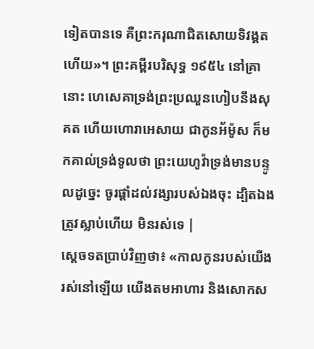ទៀតបានទេ គឺព្រះករុណាជិតសោយទិវង្គតហើយ»។ ព្រះគម្ពីរបរិសុទ្ធ ១៩៥៤ នៅគ្រានោះ ហេសេគាទ្រង់ព្រះប្រឈួនហៀបនឹងសុគត ហើយហោរាអេសាយ ជាកូនអ័ម៉ូស ក៏មកគាល់ទ្រង់ទូលថា ព្រះយេហូវ៉ាទ្រង់មានបន្ទូលដូច្នេះ ចូរផ្តាំដល់វង្សារបស់ឯងចុះ ដ្បិតឯងត្រូវស្លាប់ហើយ មិនរស់ទេ |
ស្តេចទតប្រាប់វិញថា៖ «កាលកូនរបស់យើងរស់នៅឡើយ យើងតមអាហារ និងសោកស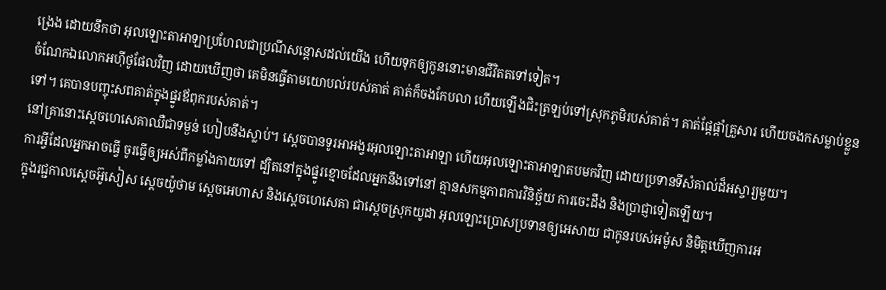ង្រេង ដោយនឹកថា អុលឡោះតាអាឡាប្រហែលជាប្រណីសន្តោសដល់យើង ហើយទុកឲ្យកូននោះមានជីវិតតទៅទៀត។
ចំណែកឯលោកអហ៊ីថូផែលវិញ ដោយឃើញថា គេមិនធ្វើតាមយោបល់របស់គាត់ គាត់ក៏ចងកែបលា ហើយឡើងជិះត្រឡប់ទៅស្រុកភូមិរបស់គាត់។ គាត់ផ្តែផ្តាំគ្រួសារ ហើយចងកសម្លាប់ខ្លួនទៅ។ គេបានបញ្ចុះសពគាត់ក្នុងផ្នូរឪពុករបស់គាត់។
នៅគ្រានោះស្តេចហេសេគាឈឺជាទម្ងន់ ហៀបនឹងស្លាប់។ ស្តេចបានទូរអាអង្វរអុលឡោះតាអាឡា ហើយអុលឡោះតាអាឡាតបមកវិញ ដោយប្រទានទីសំគាល់ដ៏អស្ចារ្យមួយ។
ការអ្វីដែលអ្នកអាចធ្វើ ចូរធ្វើឲ្យអស់ពីកម្លាំងកាយទៅ ដ្បិតនៅក្នុងផ្នូរខ្មោចដែលអ្នកនឹងទៅនៅ គ្មានសកម្មភាពការវិនិច្ឆ័យ ការចេះដឹង និងប្រាជ្ញាទៀតឡើយ។
ក្នុងរជ្ជកាលស្តេចអ៊ូសៀស ស្តេចយ៉ូថាម ស្តេចអេហាស និងស្តេចហេសេគា ជាស្ដេចស្រុកយូដា អុលឡោះប្រោសប្រទានឲ្យអេសាយ ជាកូនរបស់អម៉ូស និមិត្តឃើញការអ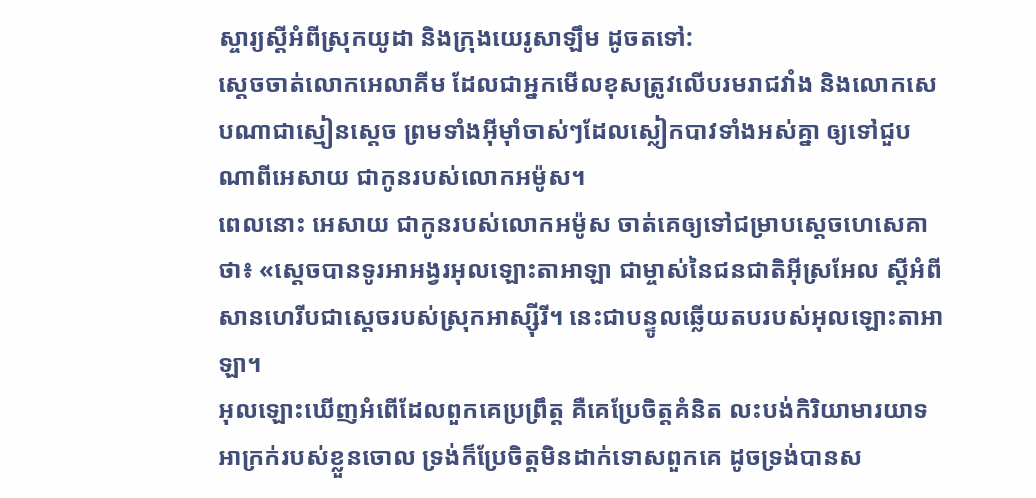ស្ចារ្យស្ដីអំពីស្រុកយូដា និងក្រុងយេរូសាឡឹម ដូចតទៅ:
ស្តេចចាត់លោកអេលាគីម ដែលជាអ្នកមើលខុសត្រូវលើបរមរាជវាំង និងលោកសេបណាជាស្មៀនស្តេច ព្រមទាំងអ៊ីមុាំចាស់ៗដែលស្លៀកបាវទាំងអស់គ្នា ឲ្យទៅជួបណាពីអេសាយ ជាកូនរបស់លោកអម៉ូស។
ពេលនោះ អេសាយ ជាកូនរបស់លោកអម៉ូស ចាត់គេឲ្យទៅជម្រាបស្តេចហេសេគាថា៖ «ស្តេចបានទូរអាអង្វរអុលឡោះតាអាឡា ជាម្ចាស់នៃជនជាតិអ៊ីស្រអែល ស្ដីអំពីសានហេរីបជាស្ដេចរបស់ស្រុកអាស្ស៊ីរី។ នេះជាបន្ទូលឆ្លើយតបរបស់អុលឡោះតាអាឡា។
អុលឡោះឃើញអំពើដែលពួកគេប្រព្រឹត្ត គឺគេប្រែចិត្តគំនិត លះបង់កិរិយាមារយាទអាក្រក់របស់ខ្លួនចោល ទ្រង់ក៏ប្រែចិត្តមិនដាក់ទោសពួកគេ ដូចទ្រង់បានស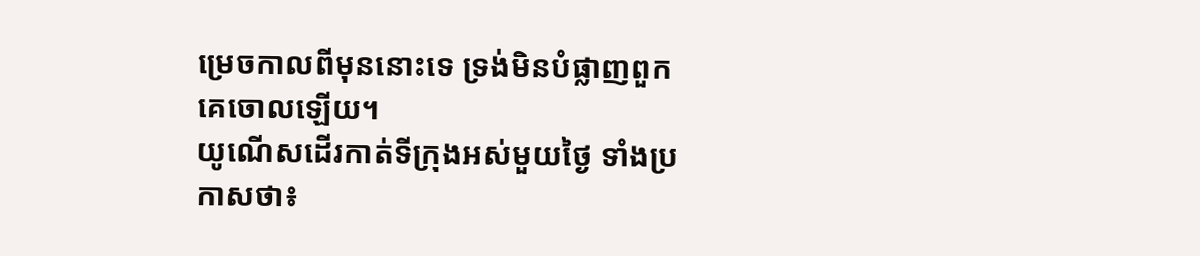ម្រេចកាលពីមុននោះទេ ទ្រង់មិនបំផ្លាញពួកគេចោលឡើយ។
យូណើសដើរកាត់ទីក្រុងអស់មួយថ្ងៃ ទាំងប្រកាសថា៖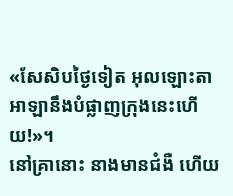«សែសិបថ្ងៃទៀត អុលឡោះតាអាឡានឹងបំផ្លាញក្រុងនេះហើយ!»។
នៅគ្រានោះ នាងមានជំងឺ ហើយ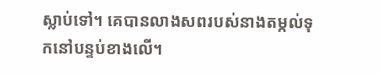ស្លាប់ទៅ។ គេបានលាងសពរបស់នាងតម្កល់ទុកនៅបន្ទប់ខាងលើ។